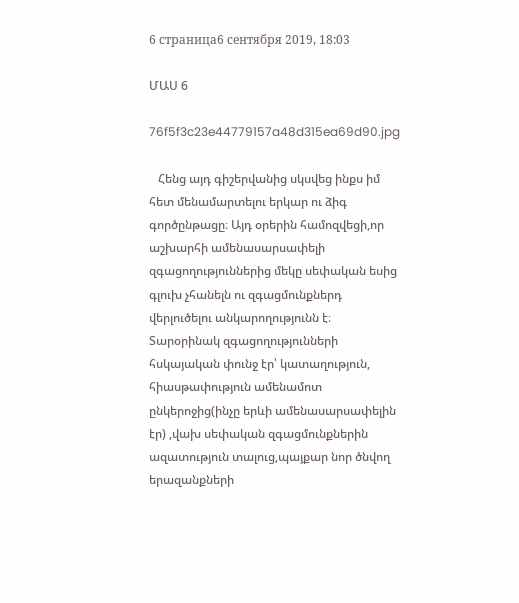6 страница6 сентября 2019, 18:03

ՄԱՍ 6

76f5f3c23e44779157a48d315ea69d90.jpg

   Հենց այդ գիշերվանից սկսվեց ինքս իմ հետ մենամարտելու երկար ու ձիգ գործընթացը։ Այդ օրերին համոզվեցի,որ աշխարհի ամենասարսափելի զգացողություններից մեկը սեփական եսից գլուխ չհանելն ու զգացմունքներդ վերլուծելու անկարողությունն է։ Տարօրինակ զգացողությունների հսկայական փունջ էր՝ կատաղություն, հիասթափություն ամենամոտ ընկերոջից(ինչը երևի ամենասարսափելին էր) ,վախ սեփական զգացմունքներին ազատություն տալուց,պայքար նոր ծնվող երազանքների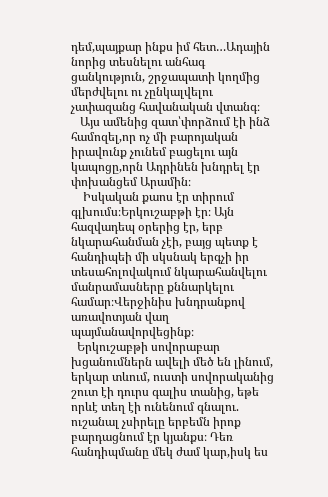դեմ,պայքար ինքս իմ հետ…Ադային նորից տեսնելու անհագ ցանկություն, շրջապատի կողմից մերժվելու ու չընկալվելու չափազանց հավանական վտանգ։
   Այս ամենից զատ՝փորձում էի ինձ համոզել,որ ոչ մի բարոյական իրավունք չունեմ բացելու այն կապոցը,որն Ադրինեն խնդրել էր փոխանցեմ Արամին։
    Իսկական քաոս էր տիրում գլխումս։Երկուշաբթի էր։ Այն հազվադեպ օրերից էր, երբ նկարահանման չէի, բայց պետք է հանդիպեի մի սկսնակ երգչի իր տեսահոլովակում նկարահանվելու մանրամասները քննարկելու համար։Վերջինիս խնդրանքով առավոտյան վաղ պայմանավորվեցինք։
  Երկուշաբթի սովորաբար խցանումներն ավելի մեծ են լինում, երկար տևում, ուստի սովորականից շուտ էի դուրս գալիս տանից, եթե որևէ տեղ էի ունենում գնալու. ուշանալ չսիրելը երբեմն իրոք բարդացնում էր կյանքս։ Դեռ հանդիպմանը մեկ ժամ կար,իսկ ես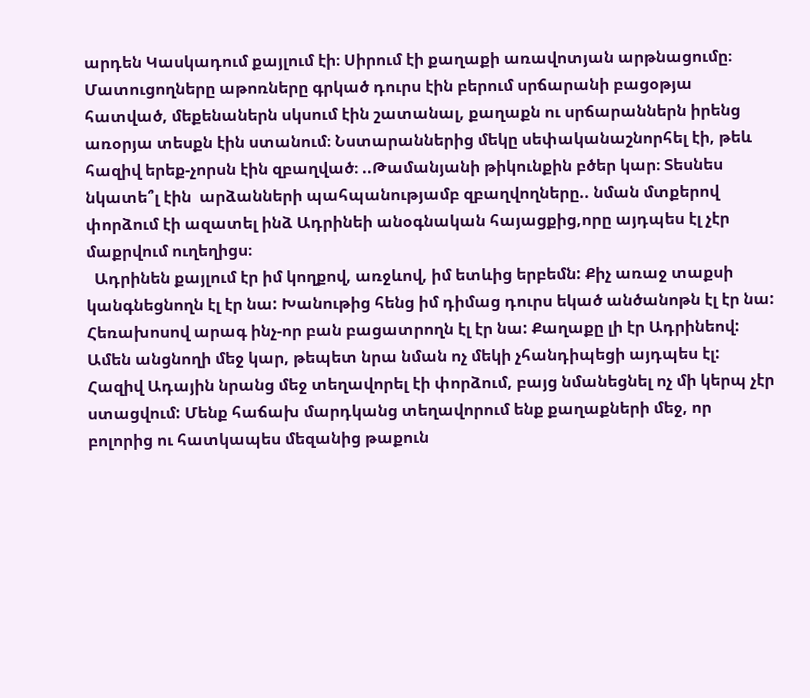արդեն Կասկադում քայլում էի։ Սիրում էի քաղաքի առավոտյան արթնացումը։ Մատուցողները աթոռները գրկած դուրս էին բերում սրճարանի բացօթյա հատված, մեքենաներն սկսում էին շատանալ, քաղաքն ու սրճարաններն իրենց առօրյա տեսքն էին ստանում։ Նստարաններից մեկը սեփականաշնորհել էի, թեև հազիվ երեք-չորսն էին զբաղված։ ..Թամանյանի թիկունքին բծեր կար։ Տեսնես նկատե՞լ էին  արձանների պահպանությամբ զբաղվողները.. նման մտքերով փորձում էի ազատել ինձ Ադրինեի անօգնական հայացքից,որը այդպես էլ չէր մաքրվում ուղեղիցս։
  Ադրինեն քայլում էր իմ կողքով, առջևով, իմ ետևից երբեմն: Քիչ առաջ տաքսի կանգնեցնողն էլ էր նա: Խանութից հենց իմ դիմաց դուրս եկած անծանոթն էլ էր նա:  Հեռախոսով արագ ինչ-որ բան բացատրողն էլ էր նա: Քաղաքը լի էր Ադրինեով: Ամեն անցնողի մեջ կար, թեպետ նրա նման ոչ մեկի չհանդիպեցի այդպես էլ: Հազիվ Ադային նրանց մեջ տեղավորել էի փորձում, բայց նմանեցնել ոչ մի կերպ չէր ստացվում: Մենք հաճախ մարդկանց տեղավորում ենք քաղաքների մեջ, որ բոլորից ու հատկապես մեզանից թաքուն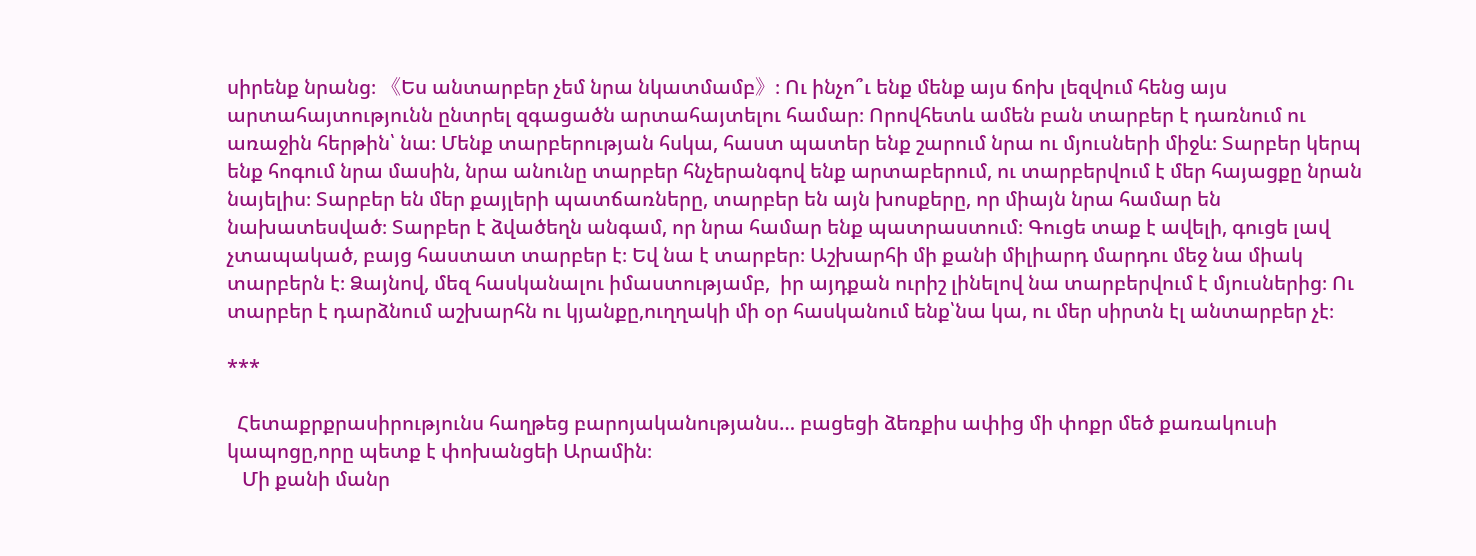սիրենք նրանց։ 《Ես անտարբեր չեմ նրա նկատմամբ》։ Ու ինչո՞ւ ենք մենք այս ճոխ լեզվում հենց այս արտահայտությունն ընտրել զգացածն արտահայտելու համար։ Որովհետև ամեն բան տարբեր է դառնում ու առաջին հերթին՝ նա։ Մենք տարբերության հսկա, հաստ պատեր ենք շարում նրա ու մյուսների միջև։ Տարբեր կերպ ենք հոգում նրա մասին, նրա անունը տարբեր հնչերանգով ենք արտաբերում, ու տարբերվում է մեր հայացքը նրան նայելիս։ Տարբեր են մեր քայլերի պատճառները, տարբեր են այն խոսքերը, որ միայն նրա համար են նախատեսված։ Տարբեր է ձվածեղն անգամ, որ նրա համար ենք պատրաստում։ Գուցե տաք է ավելի, գուցե լավ չտապակած, բայց հաստատ տարբեր է։ Եվ նա է տարբեր։ Աշխարհի մի քանի միլիարդ մարդու մեջ նա միակ տարբերն է։ Ձայնով, մեզ հասկանալու իմաստությամբ,  իր այդքան ուրիշ լինելով նա տարբերվում է մյուսներից։ Ու տարբեր է դարձնում աշխարհն ու կյանքը,ուղղակի մի օր հասկանում ենք՝նա կա, ու մեր սիրտն էլ անտարբեր չէ։

***

  Հետաքրքրասիրությունս հաղթեց բարոյականությանս… բացեցի ձեռքիս ափից մի փոքր մեծ քառակուսի կապոցը,որը պետք է փոխանցեի Արամին։
   Մի քանի մանր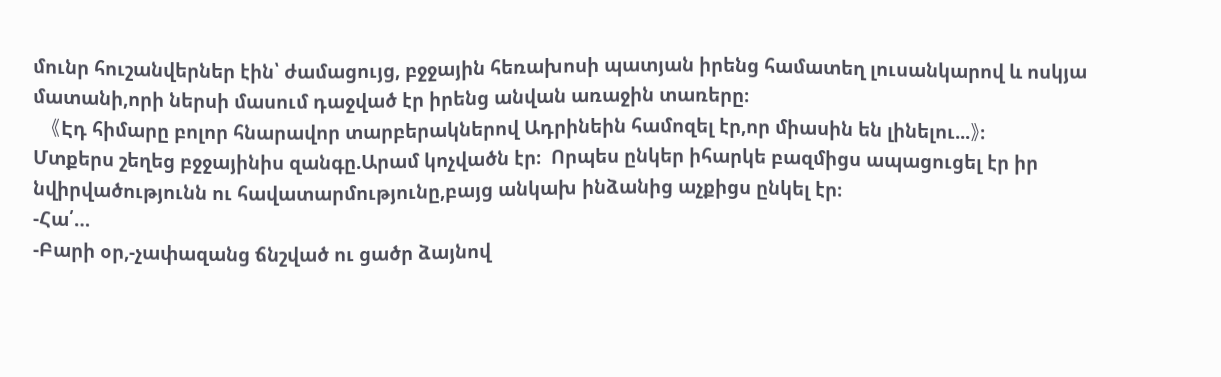մունր հուշանվերներ էին՝ ժամացույց, բջջային հեռախոսի պատյան իրենց համատեղ լուսանկարով և ոսկյա մատանի,որի ներսի մասում դաջված էր իրենց անվան առաջին տառերը։
   《Էդ հիմարը բոլոր հնարավոր տարբերակներով Ադրինեին համոզել էր,որ միասին են լինելու...》։
Մտքերս շեղեց բջջայինիս զանգը.Արամ կոչվածն էր։  Որպես ընկեր իհարկե բազմիցս ապացուցել էր իր նվիրվածությունն ու հավատարմությունը,բայց անկախ ինձանից աչքիցս ընկել էր։
-Հա՛…
-Բարի օր,-չափազանց ճնշված ու ցածր ձայնով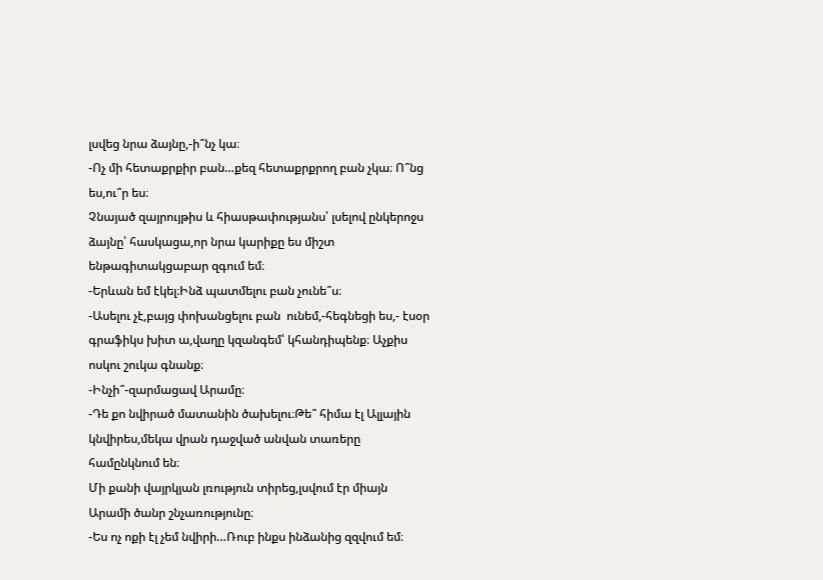լսվեց նրա ձայնը,-ի՞նչ կա։
-Ոչ մի հետաքրքիր բան…քեզ հետաքրքրող բան չկա։ Ո՞նց ես,ու՞ր ես։
Չնայած զայրույթիս և հիասթափությանս՝ լսելով ընկերոջս ձայնը՝ հասկացա,որ նրա կարիքը ես միշտ ենթագիտակցաբար զգում եմ։
-Երևան եմ էկել։Ինձ պատմելու բան չունե՞ս։
-Ասելու չէ,բայց փոխանցելու բան  ունեմ,-հեգնեցի ես,- էսօր գրաֆիկս խիտ ա,վաղը կզանգեմ՝ կհանդիպենք։ Աչքիս ոսկու շուկա գնանք։
-Ինչի՞-զարմացավ Արամը։
-Դե քո նվիրած մատանին ծախելու։Թե՞ հիմա էլ Ալլային կնվիրես,մեկա վրան դաջված անվան տառերը համընկնում են։
Մի քանի վայրկյան լռություն տիրեց,լսվում էր միայն Արամի ծանր շնչառությունը։
-Ես ոչ ոքի էլ չեմ նվիրի…Ռուբ ինքս ինձանից զզվում եմ։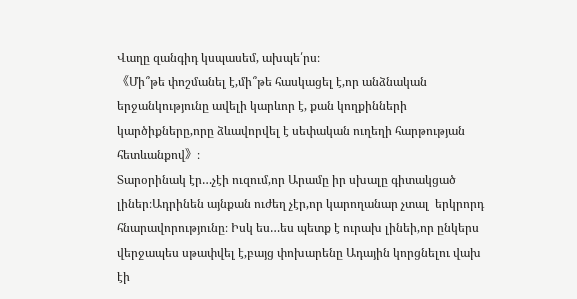Վաղը զանգիդ կսպասեմ, ախպե՛րս։
《Մի՞թե փոշմանել է,մի՞թե հասկացել է,որ անձնական երջանկությունը ավելի կարևոր է, քան կողքինների կարծիքները,որը ձևավորվել է սեփական ուղեղի հարթության հետևանքով》։
Տարօրինակ էր…չէի ուզում,որ Արամը իր սխալը գիտակցած լիներ։Ադրինեն այնքան ուժեղ չէր,որ կարողանար չտալ  երկրորդ հնարավորությունը։ Իսկ ես…ես պետք է ուրախ լինեի,որ ընկերս վերջապես սթափվել է,բայց փոխարենը Ադային կորցնելու վախ էի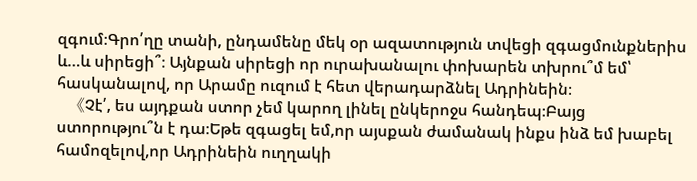զգում։Գրո՛ղը տանի, ընդամենը մեկ օր ազատություն տվեցի զգացմունքներիս և…և սիրեցի՞։ Այնքան սիրեցի որ ուրախանալու փոխարեն տխրու՞մ եմ՝ հասկանալով, որ Արամը ուզում է հետ վերադարձնել Ադրինեին։
   《Չէ՛, ես այդքան ստոր չեմ կարող լինել ընկերոջս հանդեպ։Բայց ստորությու՞ն է դա։Եթե զգացել եմ,որ այսքան ժամանակ ինքս ինձ եմ խաբել համոզելով,որ Ադրինեին ուղղակի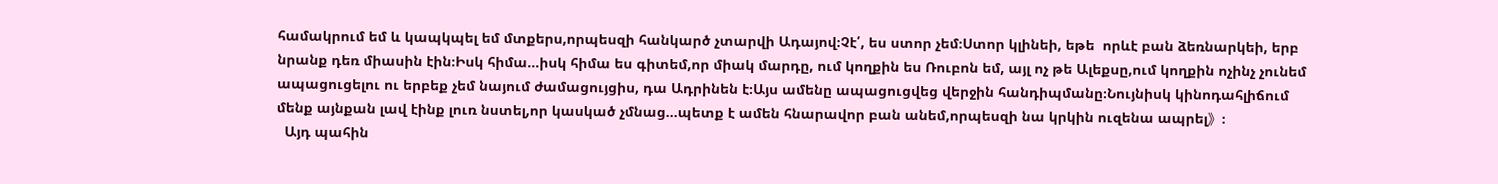համակրում եմ և կապկպել եմ մտքերս,որպեսզի հանկարծ չտարվի Ադայով։Չէ՛, ես ստոր չեմ։Ստոր կլինեի, եթե  որևէ բան ձեռնարկեի, երբ նրանք դեռ միասին էին։Իսկ հիմա…իսկ հիմա ես գիտեմ,որ միակ մարդը, ում կողքին ես Ռուբոն եմ, այլ ոչ թե Ալեքսը,ում կողքին ոչինչ չունեմ ապացուցելու ու երբեք չեմ նայում ժամացույցիս, դա Ադրինեն է։Այս ամենը ապացուցվեց վերջին հանդիպմանը։Նույնիսկ կինոդահլիճում մենք այնքան լավ էինք լուռ նստել,որ կասկած չմնաց…պետք է ամեն հնարավոր բան անեմ,որպեսզի նա կրկին ուզենա ապրել》։
  Այդ պահին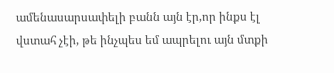ամենասարսափելի բանն այն էր,որ ինքս էլ վստահ չէի, թե ինչպես եմ ապրելու այն մտքի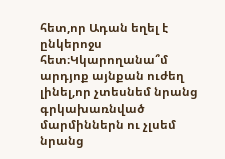հետ,որ Ադան եղել է ընկերոջս հետ։Կկարողանա՞մ արդյոք այնքան ուժեղ լինել,որ չտեսնեմ նրանց գրկախառնված մարմիններն ու չլսեմ նրանց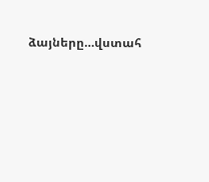ձայները…վստահ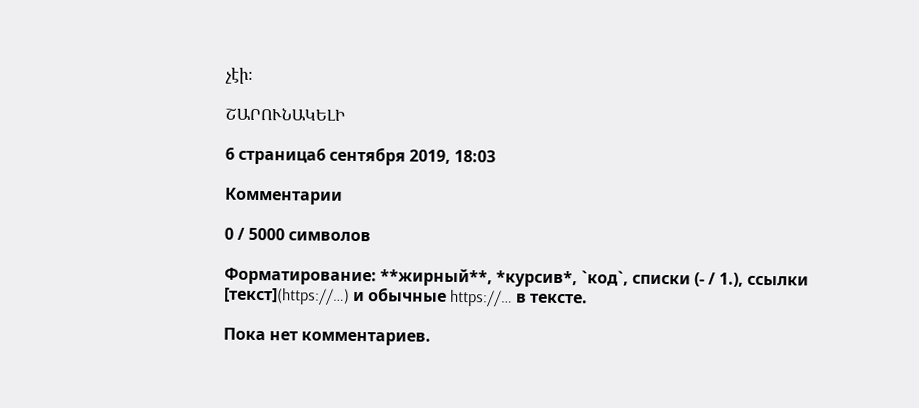չէի։

ՇԱՐՈՒՆԱԿԵԼԻ

6 страница6 сентября 2019, 18:03

Комментарии

0 / 5000 символов

Форматирование: **жирный**, *курсив*, `код`, списки (- / 1.), ссылки [текст](https://…) и обычные https://… в тексте.

Пока нет комментариев.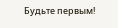Будьте первым!